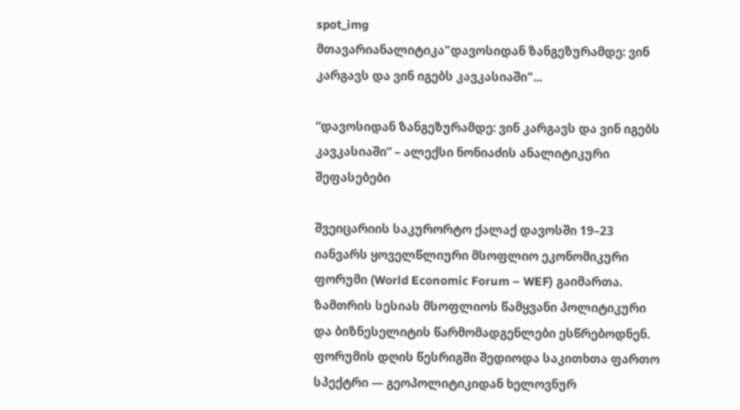spot_img
მთავარიანალიტიკა"დავოსიდან ზანგეზურამდე: ვინ კარგავს და ვინ იგებს კავკასიაში"...

“დავოსიდან ზანგეზურამდე: ვინ კარგავს და ვინ იგებს კავკასიაში” – ალექსი ნონიაძის ანალიტიკური შეფასებები

შვეიცარიის საკურორტო ქალაქ დავოსში 19–23 იანვარს ყოველწლიური მსოფლიო ეკონომიკური ფორუმი (World Economic Forum – WEF) გაიმართა. ზამთრის სესიას მსოფლიოს წამყვანი პოლიტიკური და ბიზნესელიტის წარმომადგენლები ესწრებოდნენ. ფორუმის დღის წესრიგში შედიოდა საკითხთა ფართო სპექტრი — გეოპოლიტიკიდან ხელოვნურ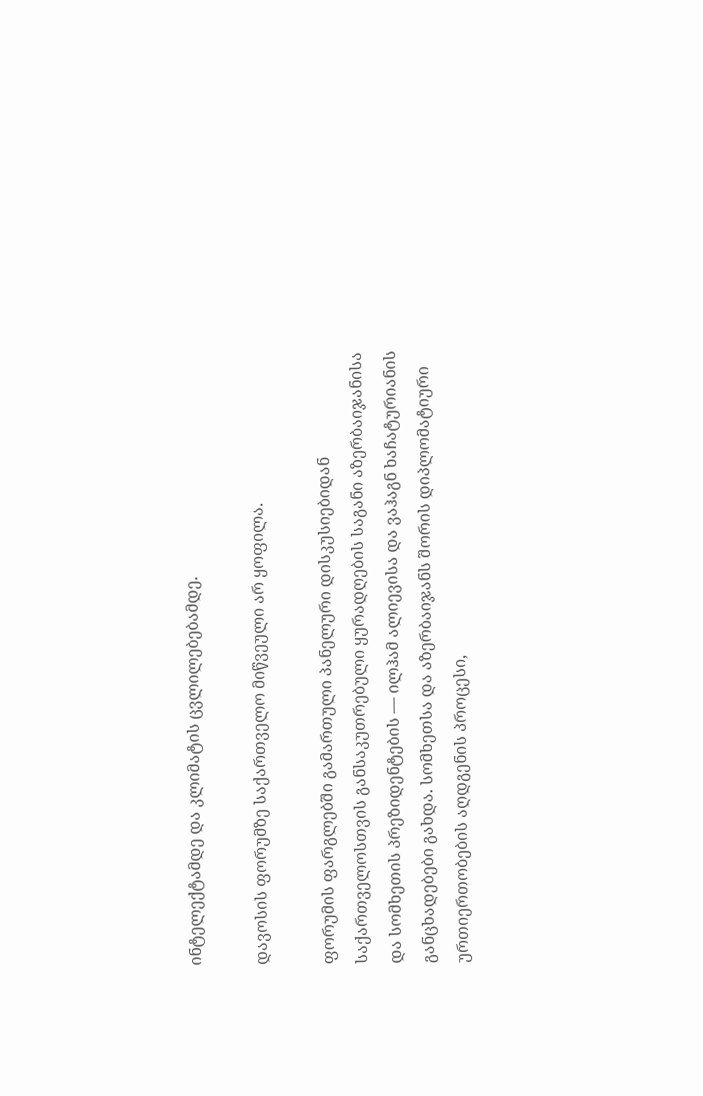ინტელექტამდე და კლიმატის ცვლილებებამდე.

დავოსის ფორუმზე საქართველო მიწვეული არ ყოფილა.

ფორუმის ფარგლებში გამართული პანელური დისკუსიებიდან საქართველოსთვის განსაკუთრებული ყურადღების საგანი აზერბაიჯანისა და სომხეთის პრეზიდენტების — ილჰამ ალიევისა და ვაჰაგნ ხაჩატურიანის განცხადებები გახდა. სომხეთსა და აზერბაიჯანს შორის დიპლომატიური ურთიერთობების აღდგენის პროცესი,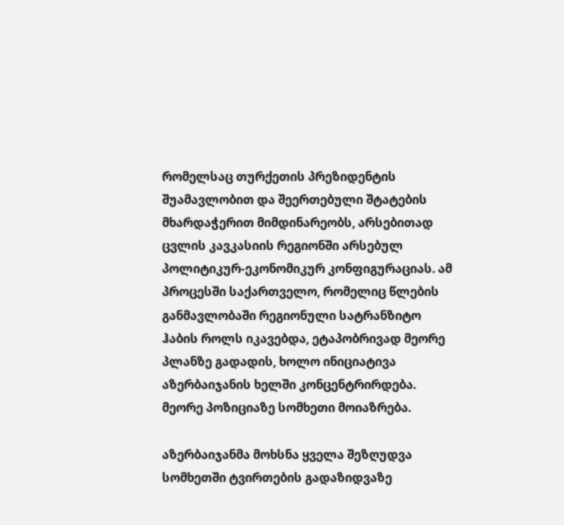რომელსაც თურქეთის პრეზიდენტის შუამავლობით და შეერთებული შტატების მხარდაჭერით მიმდინარეობს, არსებითად ცვლის კავკასიის რეგიონში არსებულ პოლიტიკურ-ეკონომიკურ კონფიგურაციას. ამ პროცესში საქართველო, რომელიც წლების განმავლობაში რეგიონული სატრანზიტო ჰაბის როლს იკავებდა, ეტაპობრივად მეორე პლანზე გადადის, ხოლო ინიციატივა აზერბაიჯანის ხელში კონცენტრირდება. მეორე პოზიციაზე სომხეთი მოიაზრება.

აზერბაიჯანმა მოხსნა ყველა შეზღუდვა სომხეთში ტვირთების გადაზიდვაზე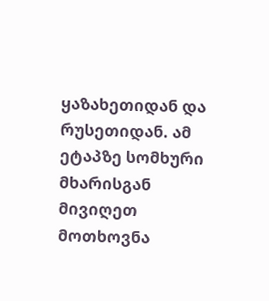ყაზახეთიდან და რუსეთიდან. ამ ეტაპზე სომხური მხარისგან მივიღეთ მოთხოვნა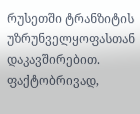რუსეთში ტრანზიტის უზრუნველყოფასთან დაკავშირებით. ფაქტობრივად,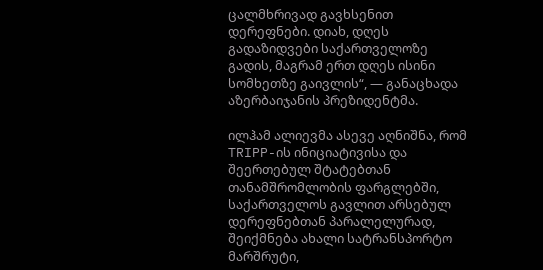ცალმხრივად გავხსენით დერეფნები. დიახ, დღეს გადაზიდვები საქართველოზე გადის, მაგრამ ერთ დღეს ისინი სომხეთზე გაივლის“, — განაცხადა აზერბაიჯანის პრეზიდენტმა.

ილჰამ ალიევმა ასევე აღნიშნა, რომ TRIPP-ის ინიციატივისა და შეერთებულ შტატებთან თანამშრომლობის ფარგლებში, საქართველოს გავლით არსებულ დერეფნებთან პარალელურად, შეიქმნება ახალი სატრანსპორტო მარშრუტი,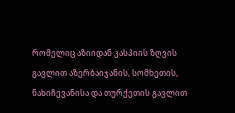რომელიც აზიიდან კასპიის ზღვის გავლით აზერბაიჯანის, სომხეთის, ნახიჩევანისა და თურქეთის გავლით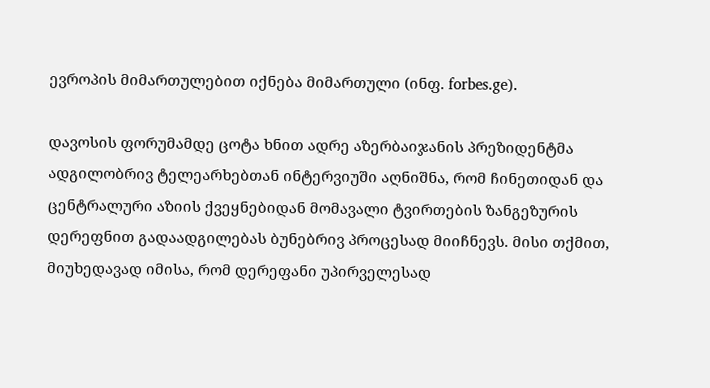ევროპის მიმართულებით იქნება მიმართული (ინფ. forbes.ge).

დავოსის ფორუმამდე ცოტა ხნით ადრე აზერბაიჯანის პრეზიდენტმა ადგილობრივ ტელეარხებთან ინტერვიუში აღნიშნა, რომ ჩინეთიდან და ცენტრალური აზიის ქვეყნებიდან მომავალი ტვირთების ზანგეზურის დერეფნით გადაადგილებას ბუნებრივ პროცესად მიიჩნევს. მისი თქმით, მიუხედავად იმისა, რომ დერეფანი უპირველესად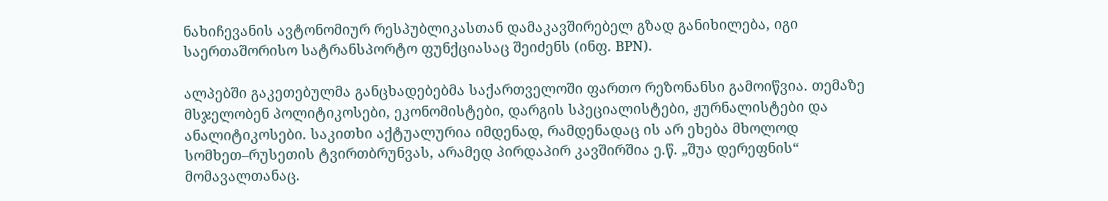ნახიჩევანის ავტონომიურ რესპუბლიკასთან დამაკავშირებელ გზად განიხილება, იგი საერთაშორისო სატრანსპორტო ფუნქციასაც შეიძენს (ინფ. BPN).

ალპებში გაკეთებულმა განცხადებებმა საქართველოში ფართო რეზონანსი გამოიწვია. თემაზე მსჯელობენ პოლიტიკოსები, ეკონომისტები, დარგის სპეციალისტები, ჟურნალისტები და ანალიტიკოსები. საკითხი აქტუალურია იმდენად, რამდენადაც ის არ ეხება მხოლოდ სომხეთ–რუსეთის ტვირთბრუნვას, არამედ პირდაპირ კავშირშია ე.წ. „შუა დერეფნის“ მომავალთანაც.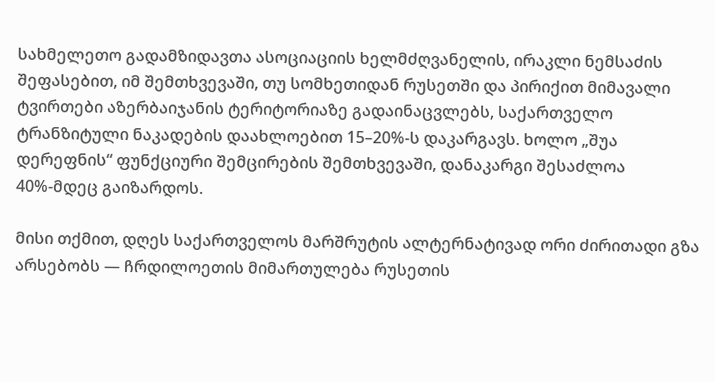სახმელეთო გადამზიდავთა ასოციაციის ხელმძღვანელის, ირაკლი ნემსაძის შეფასებით, იმ შემთხვევაში, თუ სომხეთიდან რუსეთში და პირიქით მიმავალი ტვირთები აზერბაიჯანის ტერიტორიაზე გადაინაცვლებს, საქართველო ტრანზიტული ნაკადების დაახლოებით 15–20%-ს დაკარგავს. ხოლო „შუა დერეფნის“ ფუნქციური შემცირების შემთხვევაში, დანაკარგი შესაძლოა 40%-მდეც გაიზარდოს.

მისი თქმით, დღეს საქართველოს მარშრუტის ალტერნატივად ორი ძირითადი გზა არსებობს — ჩრდილოეთის მიმართულება რუსეთის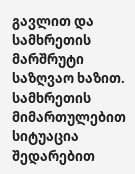გავლით და სამხრეთის მარშრუტი საზღვაო ხაზით. სამხრეთის მიმართულებით სიტუაცია შედარებით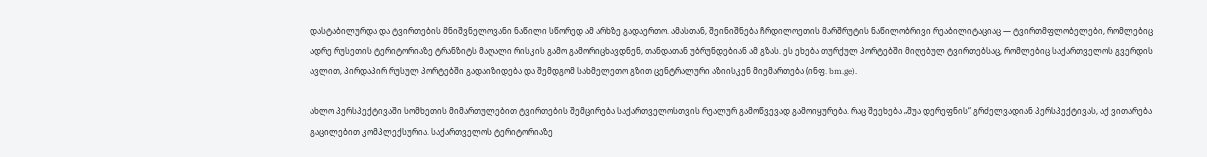დასტაბილურდა და ტვირთების მნიშვნელოვანი ნაწილი სწორედ ამ არხზე გადაერთო. ამასთან, შეინიშნება ჩრდილოეთის მარშრუტის ნაწილობრივი რეაბილიტაციაც — ტვირთმფლობელები, რომლებიც ადრე რუსეთის ტერიტორიაზე ტრანზიტს მაღალი რისკის გამო გამორიცხავდნენ, თანდათან უბრუნდებიან ამ გზას. ეს ეხება თურქულ პორტებში მიღებულ ტვირთებსაც, რომლებიც საქართველოს გვერდის ავლით, პირდაპირ რუსულ პორტებში გადაიზიდება და შემდგომ სახმელეთო გზით ცენტრალური აზიისკენ მიემართება (ინფ. bm.ge).

ახლო პერსპექტივაში სომხეთის მიმართულებით ტვირთების შემცირება საქართველოსთვის რეალურ გამოწვევად გამოიყურება. რაც შეეხება „შუა დერეფნის“ გრძელვადიან პერსპექტივას, აქ ვითარება გაცილებით კომპლექსურია. საქართველოს ტერიტორიაზე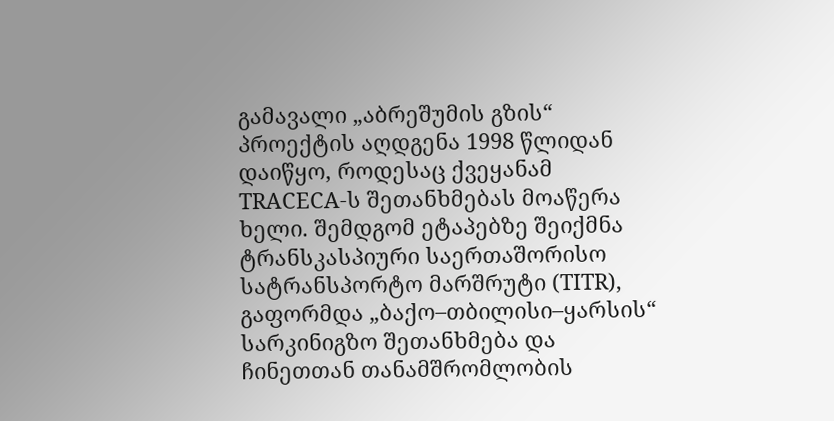გამავალი „აბრეშუმის გზის“ პროექტის აღდგენა 1998 წლიდან დაიწყო, როდესაც ქვეყანამ TRACECA-ს შეთანხმებას მოაწერა ხელი. შემდგომ ეტაპებზე შეიქმნა ტრანსკასპიური საერთაშორისო სატრანსპორტო მარშრუტი (TITR), გაფორმდა „ბაქო–თბილისი–ყარსის“ სარკინიგზო შეთანხმება და ჩინეთთან თანამშრომლობის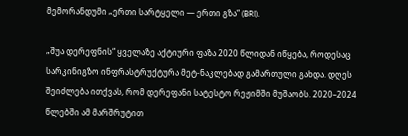მემორანდუმი „ერთი სარტყელი — ერთი გზა“ (BRI).

„შუა დერეფნის“ ყველაზე აქტიური ფაზა 2020 წლიდან იწყება, როდესაც სარკინიგზო ინფრასტრუქტურა მეტ-ნაკლებად გამართული გახდა. დღეს შეიძლება ითქვას, რომ დერეფანი სატესტო რეჟიმში მუშაობს. 2020–2024 წლებში ამ მარშრუტით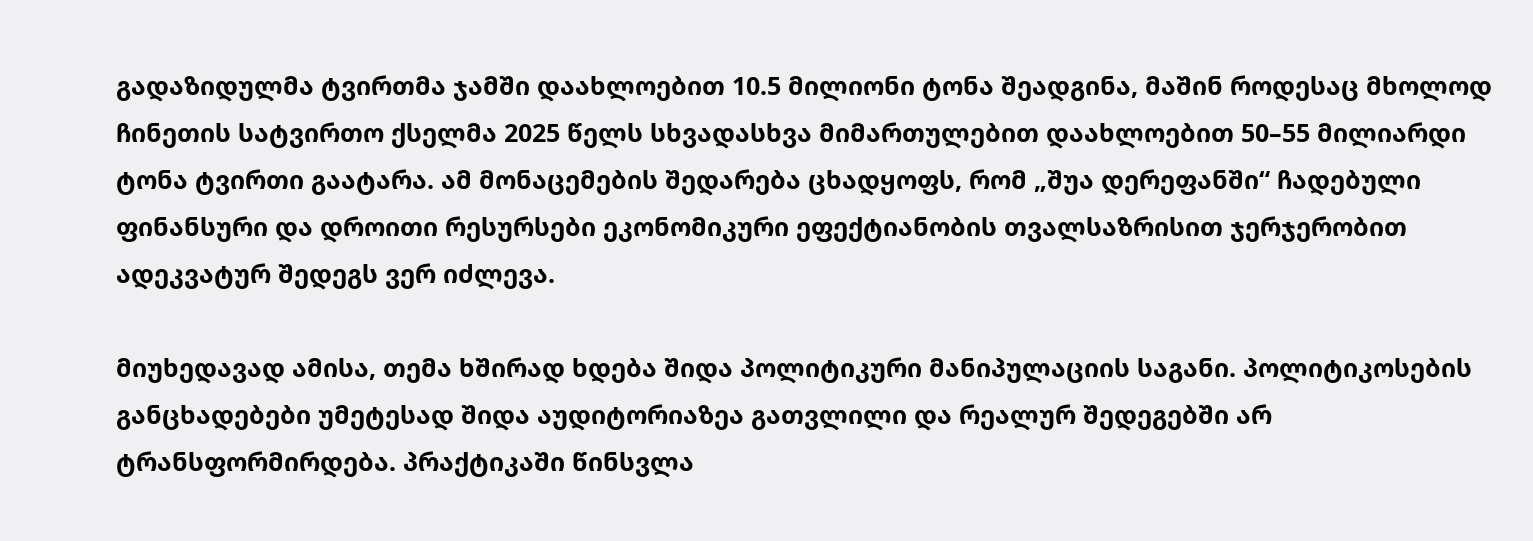გადაზიდულმა ტვირთმა ჯამში დაახლოებით 10.5 მილიონი ტონა შეადგინა, მაშინ როდესაც მხოლოდ ჩინეთის სატვირთო ქსელმა 2025 წელს სხვადასხვა მიმართულებით დაახლოებით 50–55 მილიარდი ტონა ტვირთი გაატარა. ამ მონაცემების შედარება ცხადყოფს, რომ „შუა დერეფანში“ ჩადებული ფინანსური და დროითი რესურსები ეკონომიკური ეფექტიანობის თვალსაზრისით ჯერჯერობით ადეკვატურ შედეგს ვერ იძლევა.

მიუხედავად ამისა, თემა ხშირად ხდება შიდა პოლიტიკური მანიპულაციის საგანი. პოლიტიკოსების განცხადებები უმეტესად შიდა აუდიტორიაზეა გათვლილი და რეალურ შედეგებში არ ტრანსფორმირდება. პრაქტიკაში წინსვლა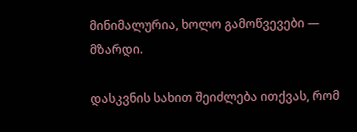მინიმალურია, ხოლო გამოწვევები — მზარდი.

დასკვნის სახით შეიძლება ითქვას, რომ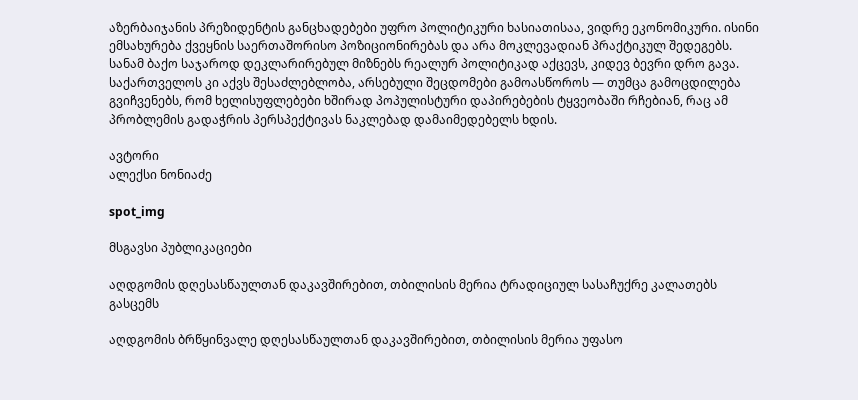აზერბაიჯანის პრეზიდენტის განცხადებები უფრო პოლიტიკური ხასიათისაა, ვიდრე ეკონომიკური. ისინი ემსახურება ქვეყნის საერთაშორისო პოზიციონირებას და არა მოკლევადიან პრაქტიკულ შედეგებს. სანამ ბაქო საჯაროდ დეკლარირებულ მიზნებს რეალურ პოლიტიკად აქცევს, კიდევ ბევრი დრო გავა. საქართველოს კი აქვს შესაძლებლობა, არსებული შეცდომები გამოასწოროს — თუმცა გამოცდილება გვიჩვენებს, რომ ხელისუფლებები ხშირად პოპულისტური დაპირებების ტყვეობაში რჩებიან, რაც ამ პრობლემის გადაჭრის პერსპექტივას ნაკლებად დამაიმედებელს ხდის.

ავტორი
ალექსი ნონიაძე

spot_img

მსგავსი პუბლიკაციები

აღდგომის დღესასწაულთან დაკავშირებით, თბილისის მერია ტრადიციულ სასაჩუქრე კალათებს გასცემს

აღდგომის ბრწყინვალე დღესასწაულთან დაკავშირებით, თბილისის მერია უფასო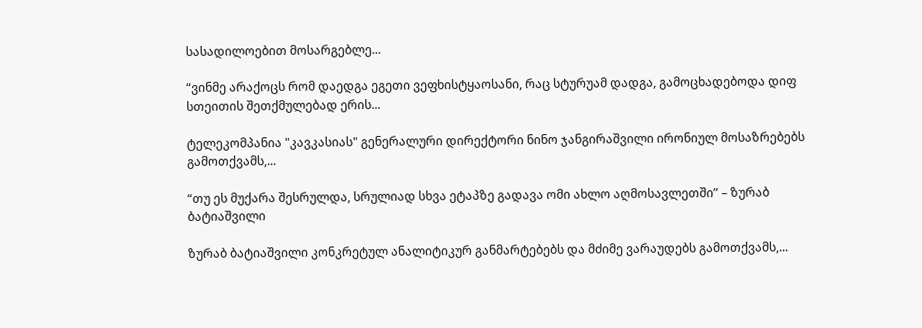სასადილოებით მოსარგებლე...

“ვინმე არაქოცს რომ დაედგა ეგეთი ვეფხისტყაოსანი, რაც სტურუამ დადგა, გამოცხადებოდა დიფ სთეითის შეთქმულებად ერის...

ტელეკომპანია "კავკასიას" გენერალური დირექტორი ნინო ჯანგირაშვილი ირონიულ მოსაზრებებს გამოთქვამს,...

“თუ ეს მუქარა შესრულდა, სრულიად სხვა ეტაპზე გადავა ომი ახლო აღმოსავლეთში” – ზურაბ ბატიაშვილი

ზურაბ ბატიაშვილი კონკრეტულ ანალიტიკურ განმარტებებს და მძიმე ვარაუდებს გამოთქვამს,...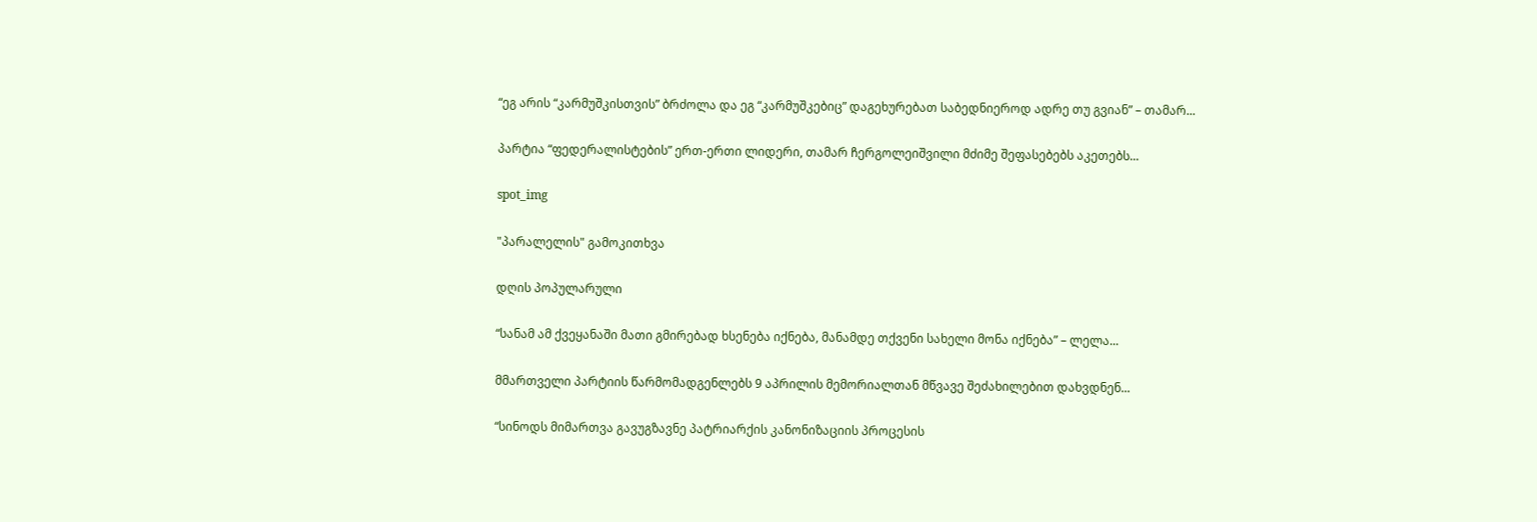“ეგ არის “კარმუშკისთვის” ბრძოლა და ეგ “კარმუშკებიც” დაგეხურებათ საბედნიეროდ ადრე თუ გვიან” – თამარ...

პარტია “ფედერალისტების” ერთ-ერთი ლიდერი, თამარ ჩერგოლეიშვილი მძიმე შეფასებებს აკეთებს...

spot_img

"პარალელის" გამოკითხვა

დღის პოპულარული

“სანამ ამ ქვეყანაში მათი გმირებად ხსენება იქნება, მანამდე თქვენი სახელი მონა იქნება” – ლელა...

მმართველი პარტიის წარმომადგენლებს 9 აპრილის მემორიალთან მწვავე შეძახილებით დახვდნენ...

“სინოდს მიმართვა გავუგზავნე პატრიარქის კანონიზაციის პროცესის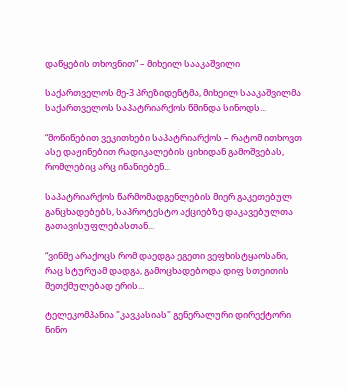დაწყების თხოვნით” – მიხეილ სააკაშვილი

საქართველოს მე-3 პრეზიდენტმა, მიხეილ სააკაშვილმა საქართველოს საპატრიარქოს წმინდა სინოდს...

“მოწიწებით ვეკითხები საპატრიარქოს – რატომ ითხოვთ ასე დაჟინებით რადიკალების ციხიდან გამოშვებას, რომლებიც არც ინანიებენ...

საპატრიარქოს წარმომადგენლების მიერ გაკეთებულ განცხადებებს, საპროტესტო აქციებზე დაკავებულთა გათავისუფლებასთან...

“ვინმე არაქოცს რომ დაედგა ეგეთი ვეფხისტყაოსანი, რაც სტურუამ დადგა, გამოცხადებოდა დიფ სთეითის შეთქმულებად ერის...

ტელეკომპანია "კავკასიას" გენერალური დირექტორი ნინო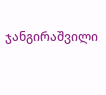ჯანგირაშვილი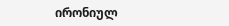ირონიულ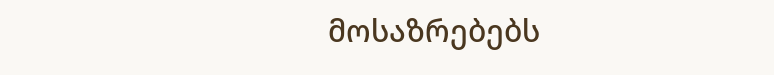მოსაზრებებს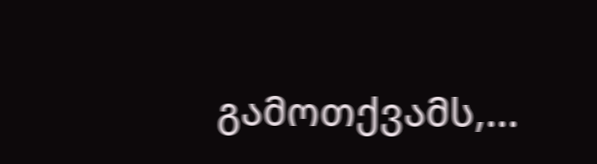გამოთქვამს,...